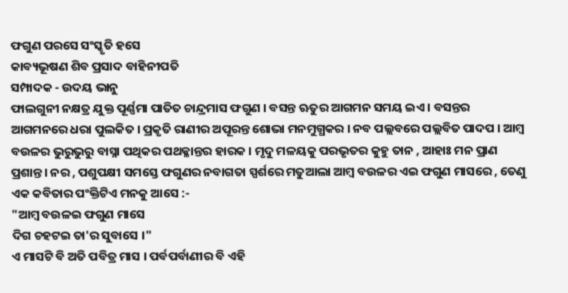ଫଗୁଣ ପରସେ ସଂସ୍କୃତି ହସେ
କାବ୍ୟଭୂଷଣ ଶିବ ପ୍ରସାଦ ବାହିନୀପତି
ସମ୍ପାଦକ - ଉଦୟ ଭାନୁ
ଫାଲଗୁନୀ ନକ୍ଷତ୍ର ଯୁକ୍ତ ପୂର୍ଣ୍ଣମା ପାତିତ ଚାନ୍ଦ୍ରମାସ ଫଗୁଣ । ବସନ୍ତ ଋତୁର ଆଗମନ ସମୟ ଇଏ । ବସନ୍ତର ଆଗମନରେ ଧରା ପୁଲକିତ । ପ୍ରକୃତି ରାଣୀର ଅପୂରନ୍ତ ଶୋଭା ମନମୁଗ୍ଧକର । ନବ ପଲ୍ଲବରେ ପଲ୍ଲବିତ ପାଦପ । ଆମ୍ବ ବଉଳର ଭୁରୁଭୁରୁ ବାସ୍ନା ପଥିକର ପଥକ୍ଳାନ୍ତର ହାରକ । ମୃଦୁ ମଳୟକୁ ପରଭୃତର କୁହୁ ତାନ , ଆହାଃ ମନ ପ୍ରାଣ ପ୍ରଶାନ୍ତ । ନର , ପଶୁପକ୍ଷୀ ସମସ୍ତେ ଫଗୁଣର ନବାଗତା ସ୍ପର୍ଶରେ ମତୁଆଲା ଆମ୍ବ ବଉଳର ଏଇ ଫଗୁଣ ମାସରେ , ତେଣୁ ଏକ କବିତାର ପଂକ୍ତିଟିଏ ମନକୁ ଆସେ :-
"ଆମ୍ବ ବଉଳଇ ଫଗୁଣ ମାସେ
ଦିଗ ଚହଟଇ ତା'ର ସୁବାସେ ।"
ଏ ମାସଟି ବି ଅତି ପବିତ୍ର ମାସ । ପର୍ବପର୍ବାଣୀର ବି ଏହି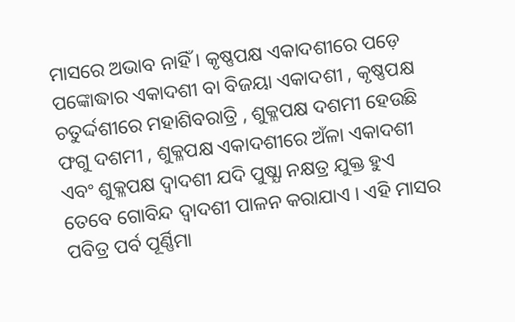ମାସରେ ଅଭାବ ନାହିଁ । କୃଷ୍ଣପକ୍ଷ ଏକାଦଶୀରେ ପଡ଼େ ପଙ୍କୋଦ୍ଧାର ଏକାଦଶୀ ବା ବିଜୟା ଏକାଦଶୀ , କୃଷ୍ଣପକ୍ଷ ଚତୁର୍ଦ୍ଦଶୀରେ ମହାଶିବରାତ୍ରି , ଶୁକ୍ଳପକ୍ଷ ଦଶମୀ ହେଉଛି ଫଗୁ ଦଶମୀ , ଶୁକ୍ଳପକ୍ଷ ଏକାଦଶୀରେ ଅଁଳା ଏକାଦଶୀ ଏବଂ ଶୁକ୍ଳପକ୍ଷ ଦ୍ବାଦଶୀ ଯଦି ପୁଷ୍ଯା ନକ୍ଷତ୍ର ଯୁକ୍ତ ହୁଏ ତେବେ ଗୋବିନ୍ଦ ଦ୍ବାଦଶୀ ପାଳନ କରାଯାଏ । ଏହି ମାସର ପବିତ୍ର ପର୍ବ ପୂର୍ଣ୍ଣିମା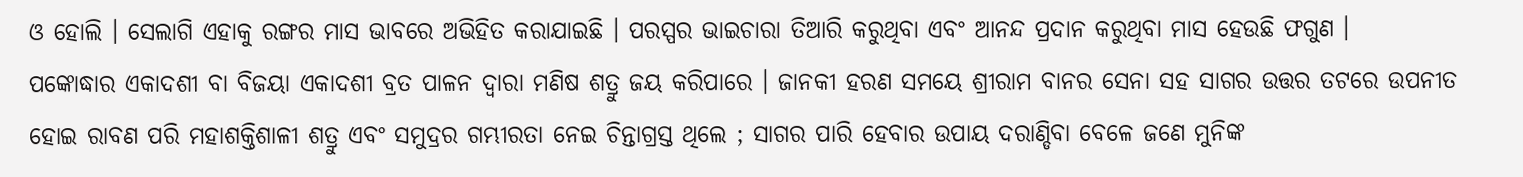ଓ ହୋଲି । ସେଲାଗି ଏହାକୁ ରଙ୍ଗର ମାସ ଭାବରେ ଅଭିହିତ କରାଯାଇଛି । ପରସ୍ପର ଭାଇଚାରା ତିଆରି କରୁଥିବା ଏବଂ ଆନନ୍ଦ ପ୍ରଦାନ କରୁଥିବା ମାସ ହେଉଛି ଫଗୁଣ ।
ପଙ୍କୋଦ୍ଧାର ଏକାଦଶୀ ବା ବିଜୟା ଏକାଦଶୀ ବ୍ରତ ପାଳନ ଦ୍ବାରା ମଣିଷ ଶତ୍ରୁ ଜୟ କରିପାରେ । ଜାନକୀ ହରଣ ସମୟେ ଶ୍ରୀରାମ ବାନର ସେନା ସହ ସାଗର ଉତ୍ତର ତଟରେ ଉପନୀତ ହୋଇ ରାବଣ ପରି ମହାଶକ୍ତିଶାଳୀ ଶତ୍ରୁ ଏବଂ ସମୁଦ୍ରର ଗମ୍ଭୀରତା ନେଇ ଚିନ୍ତାଗ୍ରସ୍ତ ଥିଲେ ; ସାଗର ପାରି ହେବାର ଉପାୟ ଦରାଣ୍ଡିବା ବେଳେ ଜଣେ ମୁନିଙ୍କ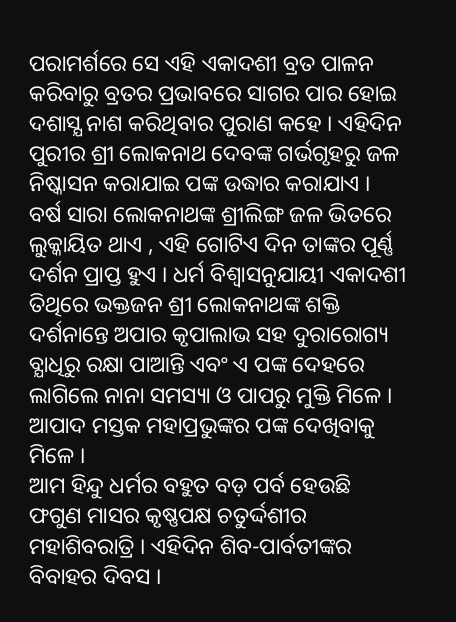ପରାମର୍ଶରେ ସେ ଏହି ଏକାଦଶୀ ବ୍ରତ ପାଳନ କରିବାରୁ ବ୍ରତର ପ୍ରଭାବରେ ସାଗର ପାର ହୋଇ ଦଶାସ୍ଯ ନାଶ କରିଥିବାର ପୁରାଣ କହେ । ଏହିଦିନ ପୁରୀର ଶ୍ରୀ ଲୋକନାଥ ଦେବଙ୍କ ଗର୍ଭଗୃହରୁ ଜଳ ନିଷ୍କାସନ କରାଯାଇ ପଙ୍କ ଉଦ୍ଧାର କରାଯାଏ । ବର୍ଷ ସାରା ଲୋକନାଥଙ୍କ ଶ୍ରୀଲିଙ୍ଗ ଜଳ ଭିତରେ ଲୁକ୍କାୟିତ ଥାଏ , ଏହି ଗୋଟିଏ ଦିନ ତାଙ୍କର ପୂର୍ଣ୍ଣ ଦର୍ଶନ ପ୍ରାପ୍ତ ହୁଏ । ଧର୍ମ ବିଶ୍ବାସନୁଯାୟୀ ଏକାଦଶୀ ତିଥିରେ ଭକ୍ତଜନ ଶ୍ରୀ ଲୋକନାଥଙ୍କ ଶକ୍ତି ଦର୍ଶନାନ୍ତେ ଅପାର କୃପାଲାଭ ସହ ଦୁରାରୋଗ୍ୟ ବ୍ଯାଧିରୁ ରକ୍ଷା ପାଆନ୍ତି ଏବଂ ଏ ପଙ୍କ ଦେହରେ ଲାଗିଲେ ନାନା ସମସ୍ୟା ଓ ପାପରୁ ମୁକ୍ତି ମିଳେ । ଆପାଦ ମସ୍ତକ ମହାପ୍ରଭୁଙ୍କର ପଙ୍କ ଦେଖିବାକୁ ମିଳେ ।
ଆମ ହିନ୍ଦୁ ଧର୍ମର ବହୁତ ବଡ଼ ପର୍ବ ହେଉଛି ଫଗୁଣ ମାସର କୃଷ୍ଣପକ୍ଷ ଚତୁର୍ଦ୍ଦଶୀର ମହାଶିବରାତ୍ରି । ଏହିଦିନ ଶିବ-ପାର୍ବତୀଙ୍କର ବିବାହର ଦିବସ ।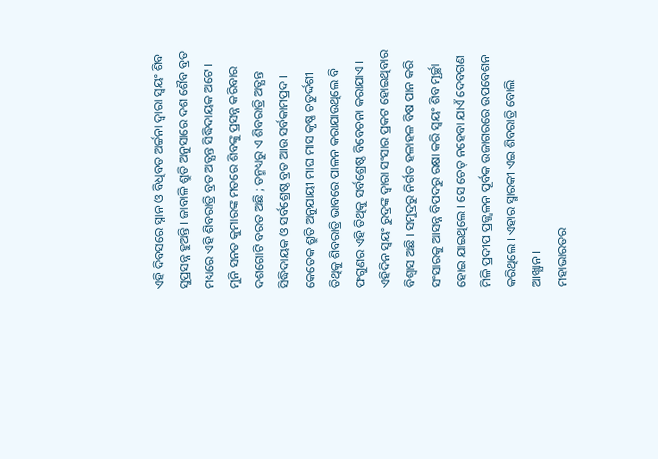ଏହି ଦିବସରେ ସ୍ନାନ ଓ ବିଧିବତ ଅର୍ଚ୍ଚନା ଦ୍ବାରା ସ୍ବୟଂ ଶିବ ସୁପ୍ରସନ୍ନ ହୁଅନ୍ତି । ଜାବାଳି ଶ୍ରୁତି ଅନୁସାରେ ଦଶ ଶୈବ ବ୍ରତ ମଧ୍ୟରେ ଏହି ଶିବରାତ୍ରି ବ୍ରତ ଅତ୍ଯନ୍ତ ସିଦ୍ଧିଦାୟକ ଅଟେ । ମୁନି ସନତ କୁମାରଙ୍କ ମତରେ ଶିବଙ୍କୁ ପ୍ରସନ୍ନ କରିବାର ଦଶଗୋଟି ବରତ ଅଛି ; ତନ୍ମଧ୍ୟରୁ ଏ ଶିବରାତ୍ରି ଅତ୍ଯନ୍ତ ସିଦ୍ଧିଦାୟକ ଓ ସର୍ବଶ୍ରେଷ୍ଠ ବ୍ରତ ଆଉ ସର୍ବକାମପ୍ରଦ । କେତେକ ଶ୍ରୁତି ଅନୁଯାୟୀ ମାଘ ମାସ କୃଷ୍ଣ ଚତୁର୍ଦ୍ଦଶୀ ତିଥିକୁ ଶିବରାତ୍ରି ଭାବରେ ପାଳନ କରାଯାଉଥିଲେ ବି ଫଗୁଣର ଏହି ତିଥିକୁ ସର୍ବଶ୍ରେଷ୍ଠ ବିବେଚନା କରାଯାଏ । ଏହିଦିନ ସ୍ବୟଂ ରୁଦ୍ରଙ୍କ ଦ୍ବାରା ସଂସାର ପ୍ରକଟ ହୋଇଥିବାର ବିଶ୍ବାସ ଅଛି । ସମୁଦ୍ରରୁ ନିର୍ଗତ ହଳାହଳ ବିଷ ପାନ କରି ସଂସାରକୁ ଆସନ୍ନ ବିପଦରୁ ରକ୍ଷା କରି ସ୍ବୟଂ ଶିବ ମୂର୍ଚ୍ଛା ହୋଇ ଯାଇଥିଲେ । ସେ ଚେତ୍ ନହେବା ଯାଏଁ ଦେବଗଣ ମିଳି ପ୍ରଦୀପ ପ୍ରଜ୍ଜ୍ୱଳନ ପୂର୍ବକ ଉଜାଗରରେ ଉପବେଶନ କରିଥିଲେ । ଏହାର ସ୍ମାରକୀ ଏଇ ଶିବରାତ୍ରି ବୋଲି ଆଖ୍ଯାନ ।
ମହାଭାରତର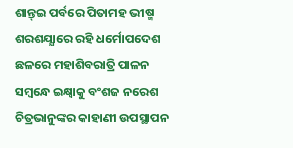ଶାନ୍ତ୍ଇ ପର୍ବରେ ପିତାମହ ଭୀଷ୍ମ ଶରଶଯ୍ଯାରେ ରହି ଧର୍ମୋପଦେଶ ଛଳରେ ମହାଶିବରାତ୍ରି ପାଳନ ସମ୍ବନ୍ଧେ ଇକ୍ଷ୍ବାକୁ ବଂଶଜ ନରେଶ ଚିତ୍ରଭାନୁଙ୍କର କାହାଣୀ ଉପସ୍ଥାପନ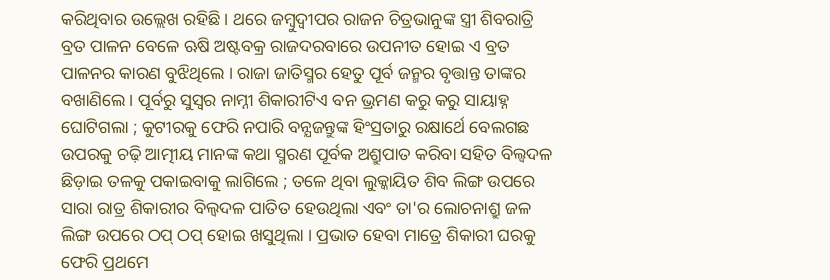କରିଥିବାର ଉଲ୍ଲେଖ ରହିଛି । ଥରେ ଜମ୍ବୁଦ୍ୱୀପର ରାଜନ ଚିତ୍ରଭାନୁଙ୍କ ସ୍ତ୍ରୀ ଶିବରାତ୍ରି ବ୍ରତ ପାଳନ ବେଳେ ଋଷି ଅଷ୍ଟବକ୍ର ରାଜଦରବାରେ ଉପନୀତ ହୋଇ ଏ ବ୍ରତ ପାଳନର କାରଣ ବୁଝିଥିଲେ । ରାଜା ଜାତିସ୍ମର ହେତୁ ପୂର୍ବ ଜନ୍ମର ବୃତ୍ତାନ୍ତ ତାଙ୍କର ବଖାଣିଲେ । ପୂର୍ବରୁ ସୁସ୍ବର ନାମ୍ନୀ ଶିକାରୀଟିଏ ବନ ଭ୍ରମଣ କରୁ କରୁ ସାୟାହ୍ନ ଘୋଟିଗଲା ; କୁଟୀରକୁ ଫେରି ନପାରି ବନ୍ଯଜନ୍ତୁଙ୍କ ହିଂସ୍ରତାରୁ ରକ୍ଷାର୍ଥେ ବେଲଗଛ ଉପରକୁ ଚଢ଼ି ଆତ୍ମୀୟ ମାନଙ୍କ କଥା ସ୍ମରଣ ପୂର୍ବକ ଅଶ୍ରୁପାତ କରିବା ସହିତ ବିଲ୍ବଦଳ ଛିଡ଼ାଇ ତଳକୁ ପକାଇବାକୁ ଲାଗିଲେ ; ତଳେ ଥିବା ଲୁକ୍କାୟିତ ଶିବ ଲିଙ୍ଗ ଉପରେ ସାରା ରାତ୍ର ଶିକାରୀର ବିଲ୍ବଦଳ ପାତିତ ହେଉଥିଲା ଏବଂ ତା'ର ଲୋଚନାଶ୍ରୁ ଜଳ ଲିଙ୍ଗ ଉପରେ ଠପ୍ ଠପ୍ ହୋଇ ଖସୁଥିଲା । ପ୍ରଭାତ ହେବା ମାତ୍ରେ ଶିକାରୀ ଘରକୁ ଫେରି ପ୍ରଥମେ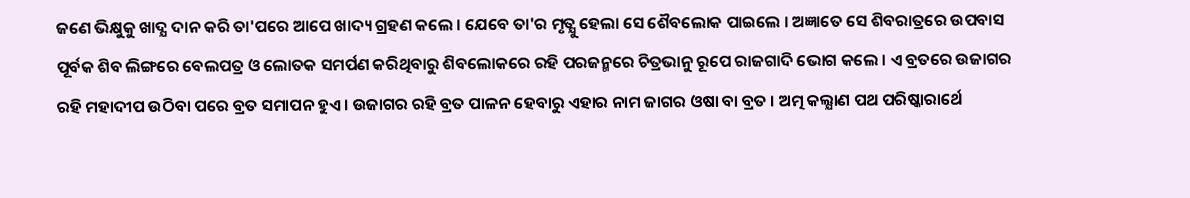ଜଣେ ଭିକ୍ଷୁକୁ ଖାଦ୍ଯ ଦାନ କରି ତା'ପରେ ଆପେ ଖାଦ୍ୟ ଗ୍ରହଣ କଲେ । ଯେବେ ତା'ର ମୃତ୍ଯୁ ହେଲା ସେ ଶୈବଲୋକ ପାଇଲେ । ଅଜ୍ଞାତେ ସେ ଶିବରାତ୍ରରେ ଉପବାସ ପୂର୍ବକ ଶିବ ଲିଙ୍ଗରେ ବେଲପତ୍ର ଓ ଲୋତକ ସମର୍ପଣ କରିଥିବାରୁ ଶିବଲୋକରେ ରହି ପରଜନ୍ମରେ ଚିତ୍ରଭାନୁ ରୂପେ ରାଜଗାଦି ଭୋଗ କଲେ । ଏ ବ୍ରତରେ ଉଜାଗର ରହି ମହାଦୀପ ଉଠିବା ପରେ ବ୍ରତ ସମାପନ ହୁଏ । ଉଜାଗର ରହି ବ୍ରତ ପାଳନ ହେବାରୁ ଏହାର ନାମ ଜାଗର ଓଷା ବା ବ୍ରତ । ଅତ୍ମ କଲ୍ଯାଣ ପଥ ପରିଷ୍କାରାର୍ଥେ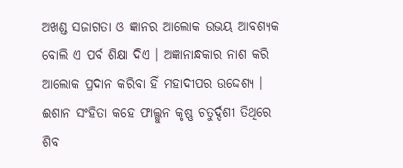ଅଖଣ୍ଡ ସଜାଗତା ଓ ଜ୍ଞାନର ଆଲୋକ ଉଭୟ ଆବଶ୍ଯକ ବୋଲି ଏ ପର୍ବ ଶିକ୍ଷା ଦିଏ । ଅଜ୍ଞାନାନ୍ଧକାର ନାଶ କରି ଆଲୋକ ପ୍ରଦାନ କରିବା ହିଁ ମହାଦୀପର ଉଦ୍ଦେଶ୍ଯ ।
ଈଶାନ ସଂହିତା କହେ ଫାଲ୍ଗୁନ କୃଷ୍ଣ ଚତୁର୍ଦ୍ଦଶୀ ତିଥିରେ ଶିବ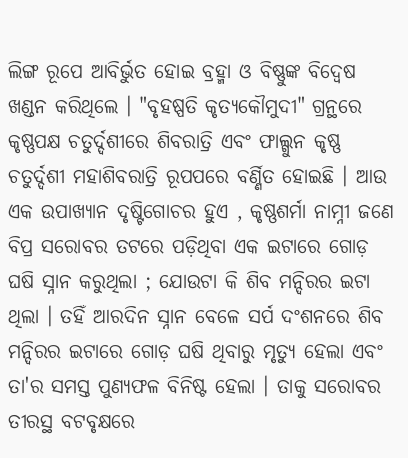ଲିଙ୍ଗ ରୂପେ ଆବିର୍ଭୁତ ହୋଇ ବ୍ରହ୍ମା ଓ ବିଷ୍ଣୁଙ୍କ ବିଦ୍ବେଷ ଖଣ୍ଡନ କରିଥିଲେ । "ବୃହଷ୍ପତି କୃତ୍ଯକୌମୁଦୀ" ଗ୍ରନ୍ଥରେ କୃଷ୍ଣପକ୍ଷ ଚତୁର୍ଦ୍ଦଶୀରେ ଶିବରାତ୍ରି ଏବଂ ଫାଲ୍ଗୁନ କୃଷ୍ଣ ଚତୁର୍ଦ୍ଦଶୀ ମହାଶିବରାତ୍ରି ରୂପପରେ ବର୍ଣ୍ଣିତ ହୋଇଛି । ଆଉ ଏକ ଉପାଖ୍ୟାନ ଦୃଷ୍ଟିଗୋଚର ହୁଏ , କୃଷ୍ଣଶର୍ମା ନାମ୍ନୀ ଜଣେ ବିପ୍ର ସରୋବର ତଟରେ ପଡ଼ିଥିବା ଏକ ଇଟାରେ ଗୋଡ଼ ଘଷି ସ୍ନାନ କରୁଥିଲା ; ଯୋଉଟା କି ଶିବ ମନ୍ଦିରର ଇଟା ଥିଲା । ତହିଁ ଆରଦିନ ସ୍ନାନ ବେଳେ ସର୍ପ ଦଂଶନରେ ଶିବ ମନ୍ଦିରର ଇଟାରେ ଗୋଡ଼ ଘଷି ଥିବାରୁ ମୃତ୍ୟୁ ହେଲା ଏବଂ ତା'ର ସମସ୍ତ ପୁଣ୍ୟଫଳ ବିନିଷ୍ଟ ହେଲା । ତାକୁ ସରୋବର ତୀରସ୍ଥ ବଟବୃକ୍ଷରେ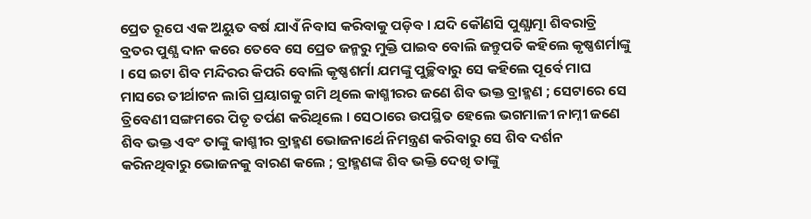ପ୍ରେତ ରୂପେ ଏକ ଅୟୁତ ବର୍ଷ ଯାଏଁ ନିବାସ କରିବାକୁ ପଡ଼ିବ । ଯଦି କୌଣସି ପୁଣ୍ଯାତ୍ମା ଶିବରାତ୍ରି ବ୍ରତର ପୁଣ୍ଯ ଦାନ କରେ ତେବେ ସେ ପ୍ରେତ ଜନ୍ମରୁ ମୁକ୍ତି ପାଇବ ବୋଲି ଜନ୍ତୁପତି କହିଲେ କୃଷ୍ଣଶର୍ମାଙ୍କୁ । ସେ ଇଟା ଶିବ ମନ୍ଦିରର କିପରି ବୋଲି କୃଷ୍ଣଶର୍ମା ଯମଙ୍କୁ ପୁଚ୍ଛିବାରୁ ସେ କହିଲେ ପୂର୍ବେ ମାଘ ମାସରେ ତୀର୍ଥାଟନ ଲାଗି ପ୍ରୟାଗକୁ ଗମି ଥିଲେ କାଶ୍ମୀରର ଜଣେ ଶିବ ଭକ୍ତ ବ୍ରାହ୍ମଣ ; ସେଟାରେ ସେ ତ୍ରିବେଣୀ ସଙ୍ଗମରେ ପିତୃ ତର୍ପଣ କରିଥିଲେ । ସେଠାରେ ଉପସ୍ଥିତ ହେଲେ ଭଗମାଳୀ ନାମ୍ନୀ ଜଣେ ଶିବ ଭକ୍ତ ଏବଂ ତାଙ୍କୁ କାଶ୍ମୀର ବ୍ରାହ୍ମଣ ଭୋଜନାର୍ଥେ ନିମନ୍ତ୍ରଣ କରିବାରୁ ସେ ଶିବ ଦର୍ଶନ କରିନଥିବାରୁ ଭୋଜନକୁ ବାରଣ କଲେ ; ବ୍ରାହ୍ମଣଙ୍କ ଶିବ ଭକ୍ତି ଦେଖି ତାଙ୍କୁ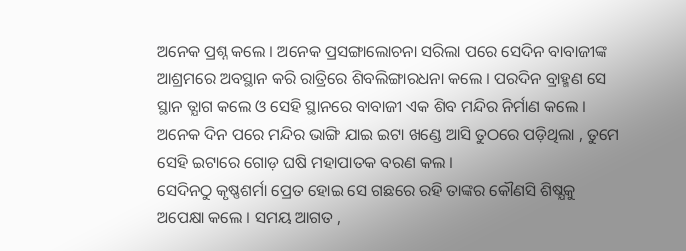ଅନେକ ପ୍ରଶ୍ନ କଲେ । ଅନେକ ପ୍ରସଙ୍ଗାଲୋଚନା ସରିଲା ପରେ ସେଦିନ ବାବାଜୀଙ୍କ ଆଶ୍ରମରେ ଅବସ୍ଥାନ କରି ରାତ୍ରିରେ ଶିବଲିଙ୍ଗାରଧନା କଲେ । ପରଦିନ ବ୍ରାହ୍ମଣ ସେ ସ୍ଥାନ ତ୍ଯାଗ କଲେ ଓ ସେହି ସ୍ଥାନରେ ବାବାଜୀ ଏକ ଶିବ ମନ୍ଦିର ନିର୍ମାଣ କଲେ । ଅନେକ ଦିନ ପରେ ମନ୍ଦିର ଭାଙ୍ଗି ଯାଇ ଇଟା ଖଣ୍ଡେ ଆସି ତୁଠରେ ପଡ଼ିଥିଲା , ତୁମେ ସେହି ଇଟାରେ ଗୋଡ଼ ଘଷି ମହାପାତକ ବରଣ କଲ ।
ସେଦିନଠୁ କୃଷ୍ଣଶର୍ମା ପ୍ରେତ ହୋଇ ସେ ଗଛରେ ରହି ତାଙ୍କର କୌଣସି ଶିଷ୍ଯକୁ ଅପେକ୍ଷା କଲେ । ସମୟ ଆଗତ ,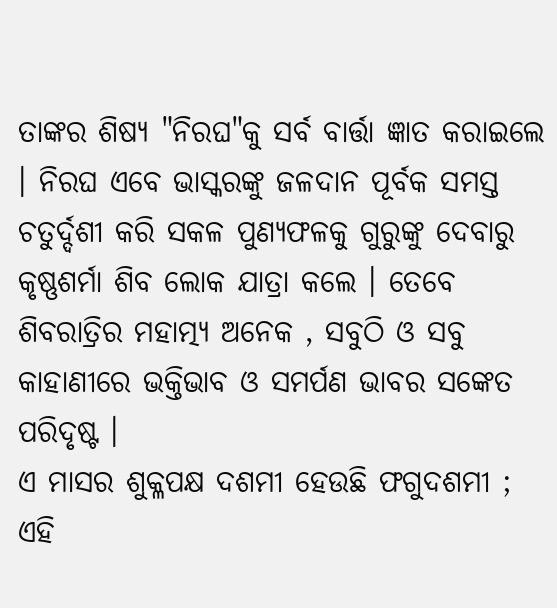ତାଙ୍କର ଶିଷ୍ଯ "ନିରଘ"କୁ ସର୍ବ ବାର୍ତ୍ତା ଜ୍ଞାତ କରାଇଲେ । ନିରଘ ଏବେ ଭାସ୍କରଙ୍କୁ ଜଳଦାନ ପୂର୍ବକ ସମସ୍ତ ଚତୁର୍ଦ୍ଦଶୀ କରି ସକଳ ପୁଣ୍ଯଫଳକୁ ଗୁରୁଙ୍କୁ ଦେବାରୁ କୃଷ୍ଣଶର୍ମା ଶିବ ଲୋକ ଯାତ୍ରା କଲେ । ତେବେ ଶିବରାତ୍ରିର ମହାତ୍ମ୍ୟ ଅନେକ , ସବୁଠି ଓ ସବୁ କାହାଣୀରେ ଭକ୍ତିଭାବ ଓ ସମର୍ପଣ ଭାବର ସଙ୍କେତ ପରିଦୃଷ୍ଟ ।
ଏ ମାସର ଶୁକ୍ଳପକ୍ଷ ଦଶମୀ ହେଉଛି ଫଗୁଦଶମୀ ; ଏହି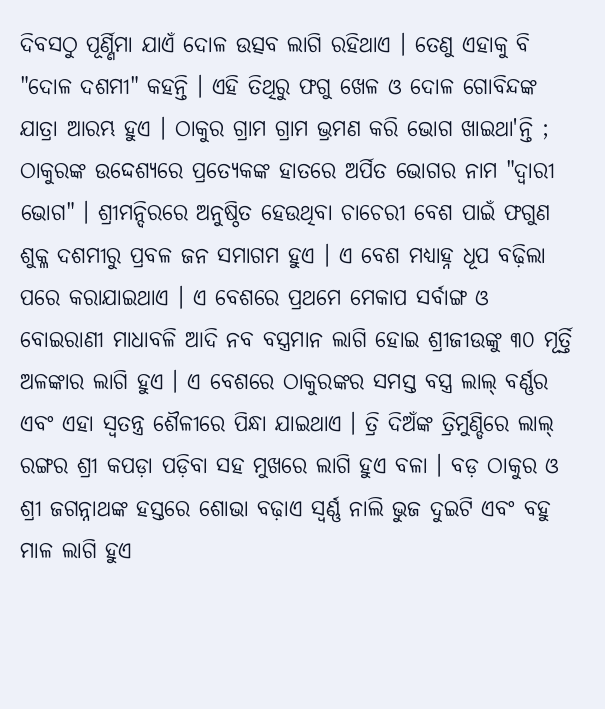ଦିବସଠୁ ପୂର୍ଣ୍ଣିମା ଯାଏଁ ଦୋଳ ଉତ୍ସବ ଲାଗି ରହିଥାଏ । ତେଣୁ ଏହାକୁ ବି "ଦୋଳ ଦଶମୀ" କହନ୍ତି । ଏହି ତିଥିରୁ ଫଗୁ ଖେଳ ଓ ଦୋଳ ଗୋବିନ୍ଦଙ୍କ ଯାତ୍ରା ଆରମ୍ଭ ହୁଏ । ଠାକୁର ଗ୍ରାମ ଗ୍ରାମ ଭ୍ରମଣ କରି ଭୋଗ ଖାଇଥା'ନ୍ତି ; ଠାକୁରଙ୍କ ଉଦ୍ଦେଶ୍ଯରେ ପ୍ରତ୍ଯେକଙ୍କ ହାତରେ ଅର୍ପିତ ଭୋଗର ନାମ "ଦ୍ବାରୀ ଭୋଗ" । ଶ୍ରୀମନ୍ଦିରରେ ଅନୁଷ୍ଠିତ ହେଉଥିବା ଚାଚେରୀ ବେଶ ପାଇଁ ଫଗୁଣ ଶୁକ୍ଳ ଦଶମୀରୁ ପ୍ରବଳ ଜନ ସମାଗମ ହୁଏ । ଏ ବେଶ ମଧ୍ୟାହ୍ନ ଧୂପ ବଢ଼ିଲା ପରେ କରାଯାଇଥାଏ । ଏ ବେଶରେ ପ୍ରଥମେ ମେକାପ ସର୍ବାଙ୍ଗ ଓ ବୋଇରାଣୀ ମାଧାବଳି ଆଦି ନବ ବସ୍ତ୍ରମାନ ଲାଗି ହୋଇ ଶ୍ରୀଜୀଉଙ୍କୁ ୩୦ ମୂର୍ତ୍ତି ଅଳଙ୍କାର ଲାଗି ହୁଏ । ଏ ବେଶରେ ଠାକୁରଙ୍କର ସମସ୍ତ ବସ୍ତ୍ର ଲାଲ୍ ବର୍ଣ୍ଣର ଏବଂ ଏହା ସ୍ବତନ୍ତ୍ର ଶୈଳୀରେ ପିନ୍ଧା ଯାଇଥାଏ । ତ୍ରି ଦିଅଁଙ୍କ ତ୍ରିମୁଣ୍ଡିରେ ଲାଲ୍ ରଙ୍ଗର ଶ୍ରୀ କପଡ଼ା ପଡ଼ିବା ସହ ମୁଖରେ ଲାଗି ହୁଏ ବଳା । ବଡ଼ ଠାକୁର ଓ ଶ୍ରୀ ଜଗନ୍ନାଥଙ୍କ ହସ୍ତରେ ଶୋଭା ବଢ଼ାଏ ସ୍ବର୍ଣ୍ଣ ନାଲି ଭୁଜ ଦୁଇଟି ଏବଂ ବହୁ ମାଳ ଲାଗି ହୁଏ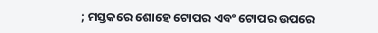; ମସ୍ତକରେ ଶୋହେ ଟୋପର ଏବଂ ଟୋପର ଉପରେ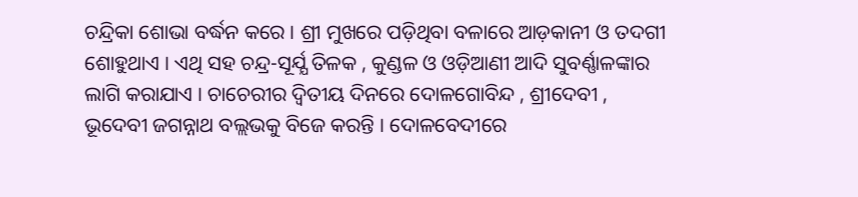ଚନ୍ଦ୍ରିକା ଶୋଭା ବର୍ଦ୍ଧନ କରେ । ଶ୍ରୀ ମୁଖରେ ପଡ଼ିଥିବା ବଳାରେ ଆଡ଼କାନୀ ଓ ତଦଗୀ ଶୋହୁଥାଏ । ଏଥି ସହ ଚନ୍ଦ୍ର-ସୂର୍ଯ୍ଯ ତିଳକ , କୁଣ୍ଡଳ ଓ ଓଡ଼ିଆଣୀ ଆଦି ସୁବର୍ଣ୍ଣାଳଙ୍କାର ଲାଗି କରାଯାଏ । ଚାଚେରୀର ଦ୍ବିତୀୟ ଦିନରେ ଦୋଳଗୋବିନ୍ଦ , ଶ୍ରୀଦେବୀ , ଭୂଦେବୀ ଜଗନ୍ନାଥ ବଲ୍ଲଭକୁ ବିଜେ କରନ୍ତି । ଦୋଳବେଦୀରେ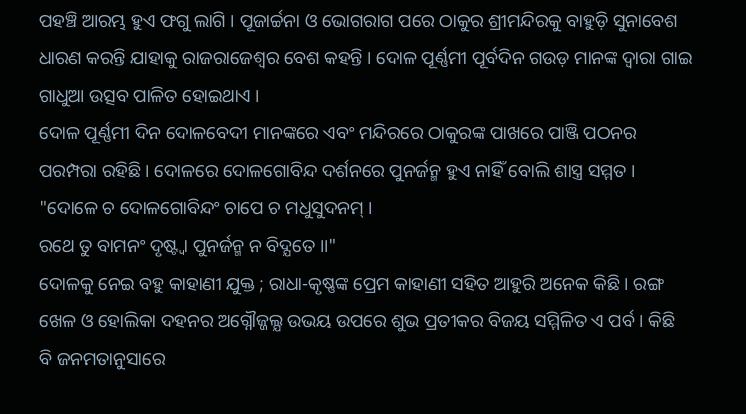ପହଞ୍ଚି ଆରମ୍ଭ ହୁଏ ଫଗୁ ଲାଗି । ପୂଜାର୍ଚ୍ଚନା ଓ ଭୋଗରାଗ ପରେ ଠାକୁର ଶ୍ରୀମନ୍ଦିରକୁ ବାହୁଡ଼ି ସୁନାବେଶ ଧାରଣ କରନ୍ତି ଯାହାକୁ ରାଜରାଜେଶ୍ୱର ବେଶ କହନ୍ତି । ଦୋଳ ପୂର୍ଣ୍ଣମୀ ପୂର୍ବଦିନ ଗଉଡ଼ ମାନଙ୍କ ଦ୍ୱାରା ଗାଇ ଗାଧୁଆ ଉତ୍ସବ ପାଳିତ ହୋଇଥାଏ ।
ଦୋଳ ପୂର୍ଣ୍ଣମୀ ଦିନ ଦୋଳବେଦୀ ମାନଙ୍କରେ ଏବଂ ମନ୍ଦିରରେ ଠାକୁରଙ୍କ ପାଖରେ ପାଞ୍ଜି ପଠନର ପରମ୍ପରା ରହିଛି । ଦୋଳରେ ଦୋଳଗୋବିନ୍ଦ ଦର୍ଶନରେ ପୁନର୍ଜନ୍ମ ହୁଏ ନାହିଁ ବୋଲି ଶାସ୍ତ୍ର ସମ୍ମତ ।
"ଦୋଳେ ଚ ଦୋଳଗୋବିନ୍ଦଂ ଚାପେ ଚ ମଧୁସୁଦନମ୍ ।
ରଥେ ତୁ ବାମନଂ ଦୃଷ୍ଟ୍ବା ପୁନର୍ଜନ୍ମ ନ ବିଦ୍ଯତେ ।।"
ଦୋଳକୁ ନେଇ ବହୁ କାହାଣୀ ଯୁକ୍ତ ; ରାଧା-କୃଷ୍ଣଙ୍କ ପ୍ରେମ କାହାଣୀ ସହିତ ଆହୁରି ଅନେକ କିଛି । ରଙ୍ଗ ଖେଳ ଓ ହୋଲିକା ଦହନର ଅଗ୍ନୌଜ୍ଜଲ୍ଯ ଉଭୟ ଉପରେ ଶୁଭ ପ୍ରତୀକର ବିଜୟ ସମ୍ମିଳିତ ଏ ପର୍ବ । କିଛି ବି ଜନମତାନୁସାରେ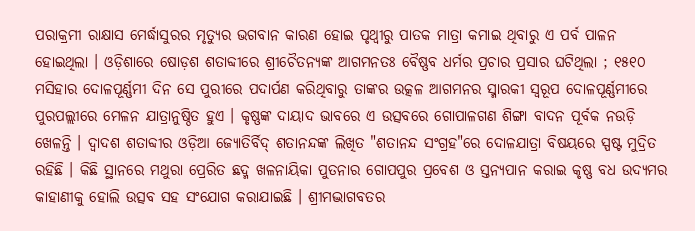ପରାକ୍ରମୀ ରାକ୍ଷାସ ମେର୍ଦ୍ଧାସୁରର ମୃତ୍ୟୁର ଭଗବାନ କାରଣ ହୋଇ ପୃଥ୍ୱୀରୁ ପାତକ ମାତ୍ରା କମାଇ ଥିବାରୁ ଏ ପର୍ବ ପାଳନ ହୋଇଥିଲା । ଓଡ଼ିଶାରେ ଷୋଡ଼ଶ ଶତାବ୍ଦୀରେ ଶ୍ରୀଚୈତନ୍ୟଙ୍କ ଆଗମନତଃ ବୈଷ୍ଣବ ଧର୍ମର ପ୍ରଚାର ପ୍ରସାର ଘଟିଥିଲା ; ୧୫୧୦ ମସିହାର ଦୋଳପୂର୍ଣ୍ଣମୀ ଦିନ ସେ ପୁରୀରେ ପଦାର୍ପଣ କରିଥିବାରୁ ତାଙ୍କର ଉତ୍କଳ ଆଗମନର ସ୍ମାରକୀ ସ୍ବରୂପ ଦୋଳପୂର୍ଣ୍ଣମୀରେ ପୁରପଲ୍ଲୀରେ ମେଳନ ଯାତ୍ରାନୁଷ୍ଠିତ ହୁଏ । କୃଷ୍ଣଙ୍କ ଦାୟାଦ ଭାବରେ ଏ ଉତ୍ସବରେ ଗୋପାଳଗଣ ଶିଙ୍ଗା ବାଦନ ପୂର୍ବକ ନଉଡ଼ି ଖେଳନ୍ତି । ଦ୍ବାଦଶ ଶତାବ୍ଦୀର ଓଡ଼ିଆ ଜ୍ଯୋତିର୍ବିଦ୍ ଶତାନନ୍ଦଙ୍କ ଲିଖିତ "ଶତାନନ୍ଦ ସଂଗ୍ରହ"ରେ ଦୋଳଯାତ୍ରା ବିଷୟରେ ସ୍ପଷ୍ଟ ମୁଦ୍ରିତ ରହିଛି । କିଛି ସ୍ଥାନରେ ମଥୁରା ପ୍ରେରିତ ଛଦ୍ମ ଖଳନାୟିକା ପୁତନାର ଗୋପପୁର ପ୍ରବେଶ ଓ ସ୍ତନ୍ଯପାନ କରାଇ କୃଷ୍ଣ ବଧ ଉଦ୍ଯମର କାହାଣୀକୁ ହୋଲି ଉତ୍ସବ ସହ ସଂଯୋଗ କରାଯାଇଛି । ଶ୍ରୀମଦ୍ଭାଗବତର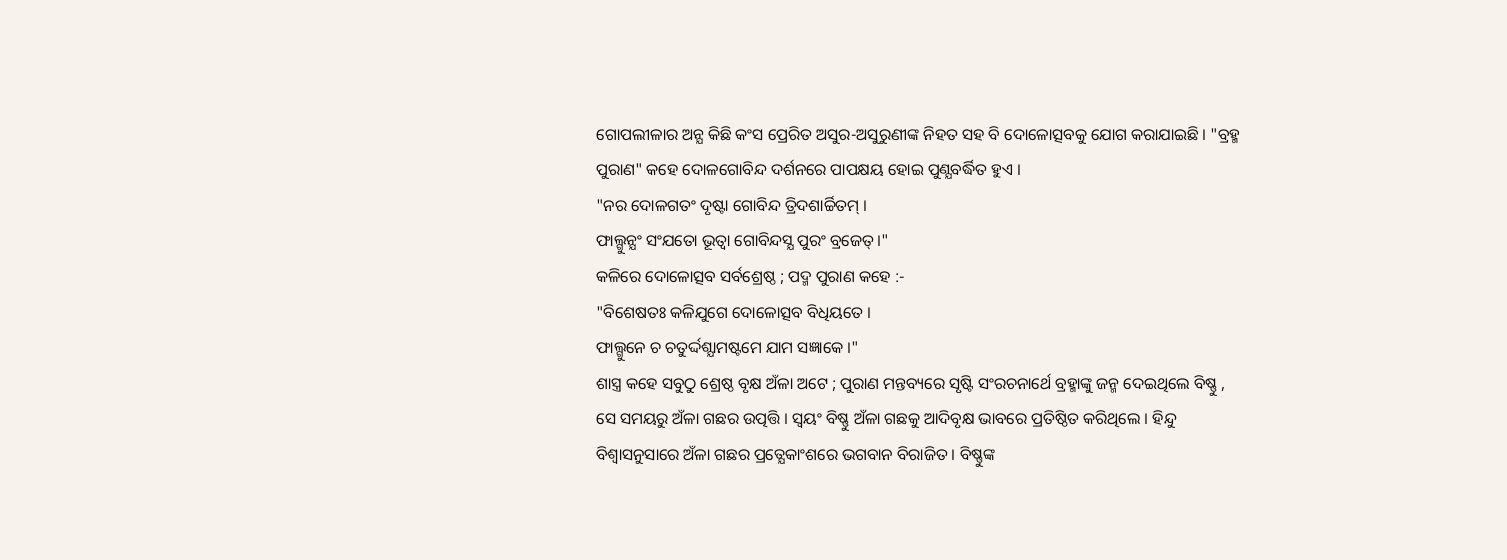ଗୋପଲୀଳାର ଅନ୍ଯ କିଛି କଂସ ପ୍ରେରିତ ଅସୁର-ଅସୁରୁଣୀଙ୍କ ନିହତ ସହ ବି ଦୋଳୋତ୍ସବକୁ ଯୋଗ କରାଯାଇଛି । "ବ୍ରହ୍ମ ପୁରାଣ" କହେ ଦୋଳଗୋବିନ୍ଦ ଦର୍ଶନରେ ପାପକ୍ଷୟ ହୋଇ ପୁଣ୍ଯବର୍ଦ୍ଧିତ ହୁଏ ।
"ନର ଦୋଳଗତଂ ଦୃଷ୍ଟା ଗୋବିନ୍ଦ ତ୍ରିଦଶାର୍ଚ୍ଚିତମ୍ ।
ଫାଲ୍ଗୁନ୍ଯଂ ସଂଯତୋ ଭୂତ୍ବା ଗୋବିନ୍ଦସ୍ଯ ପୁରଂ ବ୍ରଜେତ୍ ।"
କଳିରେ ଦୋଳୋତ୍ସବ ସର୍ବଶ୍ରେଷ୍ଠ ; ପଦ୍ମ ପୁରାଣ କହେ :-
"ବିଶେଷତଃ କଳିଯୁଗେ ଦୋଳୋତ୍ସବ ବିଧିୟତେ ।
ଫାଲ୍ଗୁନେ ଚ ଚତୁର୍ଦ୍ଦଶ୍ଯାମଷ୍ଟମେ ଯାମ ସଜ୍ଞାକେ ।"
ଶାସ୍ତ୍ର କହେ ସବୁଠୁ ଶ୍ରେଷ୍ଠ ବୃକ୍ଷ ଅଁଳା ଅଟେ ; ପୁରାଣ ମନ୍ତବ୍ୟରେ ସୃଷ୍ଟି ସଂରଚନାର୍ଥେ ବ୍ରହ୍ମାଙ୍କୁ ଜନ୍ମ ଦେଇଥିଲେ ବିଷ୍ଣୁ , ସେ ସମୟରୁ ଅଁଳା ଗଛର ଉତ୍ପତ୍ତି । ସ୍ବୟଂ ବିଷ୍ଣୁ ଅଁଳା ଗଛକୁ ଆଦିବୃକ୍ଷ ଭାବରେ ପ୍ରତିଷ୍ଠିତ କରିଥିଲେ । ହିନ୍ଦୁ ବିଶ୍ବାସନୁସାରେ ଅଁଳା ଗଛର ପ୍ରତ୍ଯେକାଂଶରେ ଭଗବାନ ବିରାଜିତ । ବିଷ୍ଣୁଙ୍କ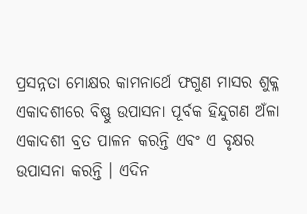ପ୍ରସନ୍ନତା ମୋକ୍ଷର କାମନାର୍ଥେ ଫଗୁଣ ମାସର ଶୁକ୍ଳ ଏକାଦଶୀରେ ବିଷ୍ଣୁ ଉପାସନା ପୂର୍ବକ ହିନ୍ଦୁଗଣ ଅଁଳା ଏକାଦଶୀ ବ୍ରତ ପାଳନ କରନ୍ତି ଏବଂ ଏ ବୃକ୍ଷର ଉପାସନା କରନ୍ତି । ଏଦିନ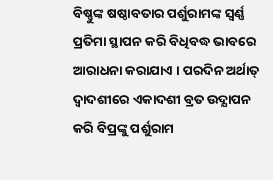ବିଷ୍ଣୁଙ୍କ ଷଷ୍ଠାବତାର ପର୍ଶୁରାମଙ୍କ ସ୍ବର୍ଣ୍ଣ ପ୍ରତିମା ସ୍ଥାପନ କରି ବିଧିବଦ୍ଧ ଭାବରେ ଆରାଧନା କରାଯାଏ । ପରଦିନ ଅର୍ଥାତ୍ ଦ୍ବାଦଶୀରେ ଏକାଦଶୀ ବ୍ରତ ଉଦ୍ଯାପନ କରି ବିପ୍ରଙ୍କୁ ପର୍ଶୁରାମ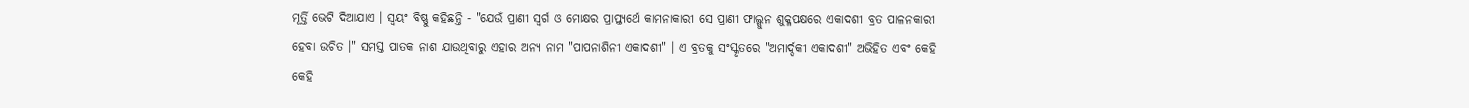ମୂର୍ତ୍ତି ଭେଟି ଦିଆଯାଏ । ସ୍ବୟଂ ବିଷ୍ଣୁ କହିଛନ୍ତି - "ଯେଉଁ ପ୍ରାଣୀ ସ୍ବର୍ଗ ଓ ମୋକ୍ଷର ପ୍ରାପ୍ତ୍ଯର୍ଥେ କାମନାକାରୀ ସେ ପ୍ରାଣୀ ଫାଲ୍ଗୁନ ଶୁକ୍ଳପକ୍ଷରେ ଏକାଦଶୀ ବ୍ରତ ପାଳନକାରୀ ହେବା ଉଚିତ ।" ସମସ୍ତ ପାତକ ନାଶ ଯାଉଥିବାରୁ ଏହାର ଅନ୍ଯ ନାମ "ପାପନାଶିନୀ ଏକାଦଶୀ" । ଏ ବ୍ରତକୁ ସଂସ୍କୃତରେ "ଅମାର୍ଦ୍ଦକୀ ଏକାଦଶୀ" ଅଭିହିତ ଏବଂ କେହି କେହି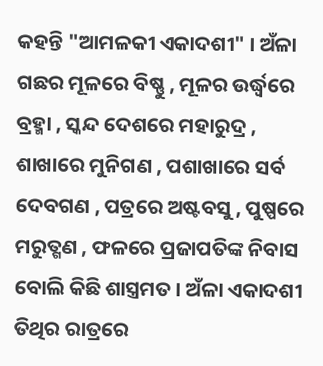କହନ୍ତି "ଆମଳକୀ ଏକାଦଶୀ" । ଅଁଳା ଗଛର ମୂଳରେ ବିଷ୍ଣୁ , ମୂଳର ଉର୍ଦ୍ଧ୍ବରେ ବ୍ରହ୍ମା , ସ୍କନ୍ଦ ଦେଶରେ ମହାରୁଦ୍ର , ଶାଖାରେ ମୁନିଗଣ , ପଶାଖାରେ ସର୍ବ ଦେବଗଣ , ପତ୍ରରେ ଅଷ୍ଟବସୁ , ପୁଷ୍ପରେ ମରୁତ୍ଗଣ , ଫଳରେ ପ୍ରଜାପତିଙ୍କ ନିବାସ ବୋଲି କିଛି ଶାସ୍ତ୍ରମତ । ଅଁଳା ଏକାଦଶୀ ତିଥିର ରାତ୍ରରେ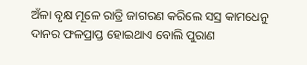ଅଁଳା ବୃକ୍ଷ ମୂଳେ ରାତ୍ରି ଜାଗରଣ କରିଲେ ସସ୍ର କାମଧେନୁ ଦାନର ଫଳପ୍ରାପ୍ତ ହୋଇଥାଏ ବୋଲି ପୁରାଣ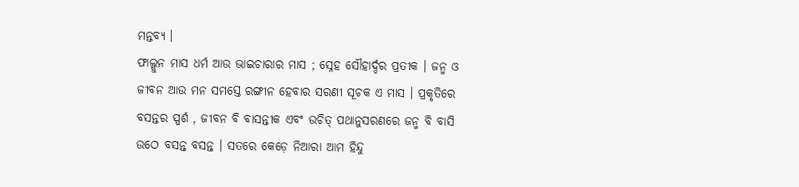ମନ୍ତବ୍ୟ ।
ଫାଲ୍ଗୁନ ମାସ ଧର୍ମ ଆଉ ଭାଇଚାରାର ମାସ ; ସ୍ନେହ ସୌହାର୍ଦ୍ଦର ପ୍ରତୀକ । ଜନ୍ମ ଓ ଜୀବନ ଆଉ ମନ ସମସ୍ତେ ରଙ୍ଗୀନ ହେବାର ସରଣୀ ସୂଚକ ଏ ମାସ । ପ୍ରକୃତିରେ ବସନ୍ତର ସ୍ପର୍ଶ , ଜୀବନ ବି ବାସନ୍ତୀକ ଏବଂ ଉଚିତ୍ ପଥାନୁସରଣରେ ଜନ୍ମ ବି ବାସି ଉଠେ ବସନ୍ତ ବସନ୍ତ । ସତରେ କେଡ଼େ ନିଆରା ଆମ ହିନ୍ଦୁ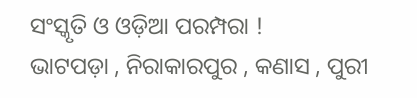ସଂସ୍କୃତି ଓ ଓଡ଼ିଆ ପରମ୍ପରା !
ଭାଟପଡ଼ା , ନିରାକାରପୁର , କଣାସ , ପୁରୀ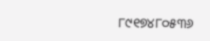୮୯୧୭୪୮୦୫୩୬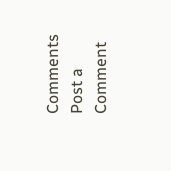Comments
Post a Comment